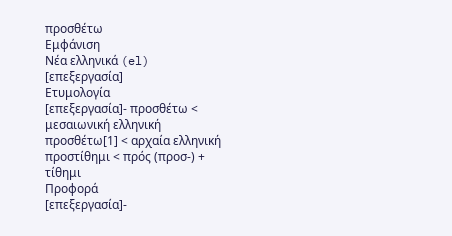προσθέτω
Εμφάνιση
Νέα ελληνικά (el)
[επεξεργασία]
Ετυμολογία
[επεξεργασία]- προσθέτω < μεσαιωνική ελληνική προσθέτω[1] < αρχαία ελληνική προστίθημι < πρός (προσ-) + τίθημι
Προφορά
[επεξεργασία]-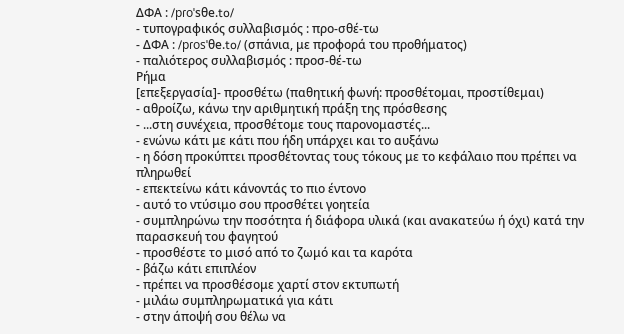ΔΦΑ : /pɾoˈsθe.to/
- τυπογραφικός συλλαβισμός : προ‐σθέ‐τω
- ΔΦΑ : /pɾosˈθe.to/ (σπάνια, με προφορά του προθήματος)
- παλιότερος συλλαβισμός : προσ‐θέ‐τω
Ρήμα
[επεξεργασία]- προσθέτω (παθητική φωνή: προσθέτομαι, προστίθεμαι)
- αθροίζω, κάνω την αριθμητική πράξη της πρόσθεσης
- ...στη συνέχεια, προσθέτομε τους παρονομαστές...
- ενώνω κάτι με κάτι που ήδη υπάρχει και το αυξάνω
- η δόση προκύπτει προσθέτοντας τους τόκους με το κεφάλαιο που πρέπει να πληρωθεί
- επεκτείνω κάτι κάνοντάς το πιο έντονο
- αυτό το ντύσιμο σου προσθέτει γοητεία
- συμπληρώνω την ποσότητα ή διάφορα υλικά (και ανακατεύω ή όχι) κατά την παρασκευή του φαγητού
- προσθέστε το μισό από το ζωμό και τα καρότα
- βάζω κάτι επιπλέον
- πρέπει να προσθέσομε χαρτί στον εκτυπωτή
- μιλάω συμπληρωματικά για κάτι
- στην άποψή σου θέλω να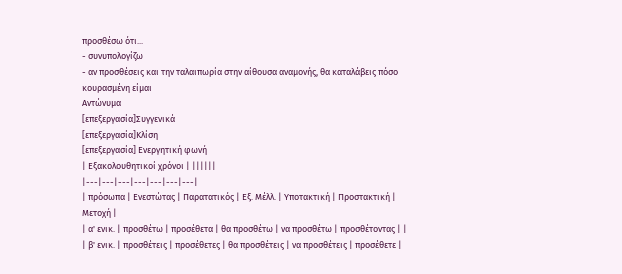προσθέσω ότι...
- συνυπολογίζω
- αν προσθέσεις και την ταλαιπωρία στην αίθουσα αναμονής, θα καταλάβεις πόσο κουρασμένη είμαι
Αντώνυμα
[επεξεργασία]Συγγενικά
[επεξεργασία]Κλίση
[επεξεργασία] Ενεργητική φωνή
| Εξακολουθητικοί χρόνοι | ||||||
|---|---|---|---|---|---|---|
| πρόσωπα | Ενεστώτας | Παρατατικός | Εξ. Μέλλ. | Υποτακτική | Προστακτική | Μετοχή |
| α' ενικ. | προσθέτω | προσέθετα | θα προσθέτω | να προσθέτω | προσθέτοντας | |
| β' ενικ. | προσθέτεις | προσέθετες | θα προσθέτεις | να προσθέτεις | προσέθετε |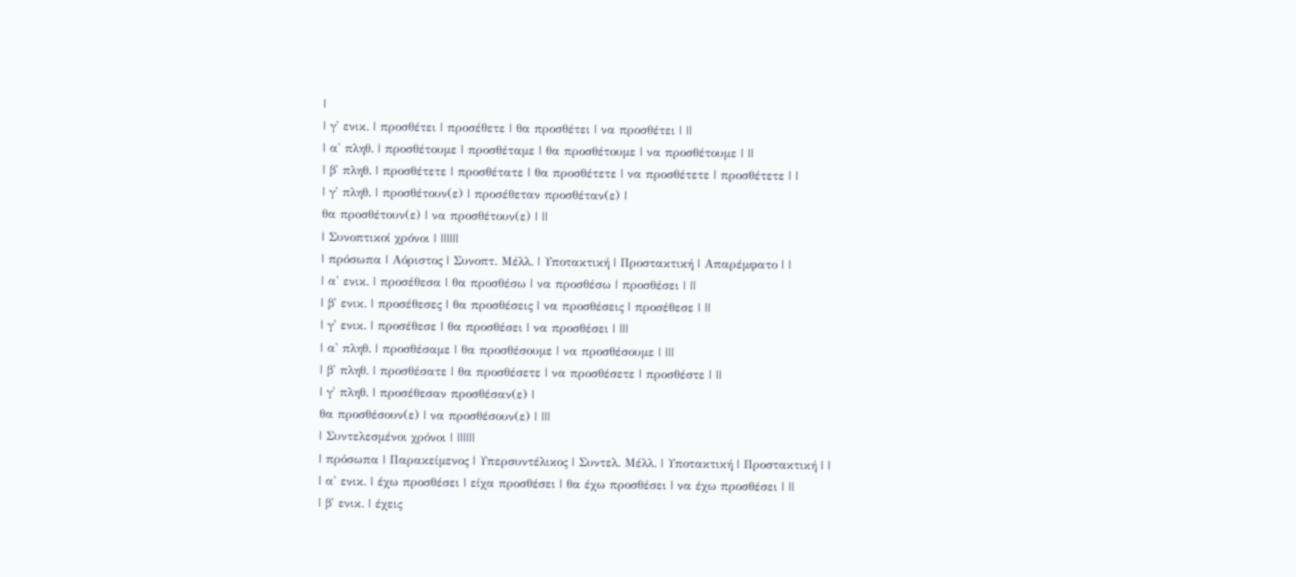|
| γ' ενικ. | προσθέτει | προσέθετε | θα προσθέτει | να προσθέτει | ||
| α' πληθ. | προσθέτουμε | προσθέταμε | θα προσθέτουμε | να προσθέτουμε | ||
| β' πληθ. | προσθέτετε | προσθέτατε | θα προσθέτετε | να προσθέτετε | προσθέτετε | |
| γ' πληθ. | προσθέτουν(ε) | προσέθεταν προσθέταν(ε) |
θα προσθέτουν(ε) | να προσθέτουν(ε) | ||
| Συνοπτικοί χρόνοι | ||||||
| πρόσωπα | Αόριστος | Συνοπτ. Μέλλ. | Υποτακτική | Προστακτική | Απαρέμφατο | |
| α' ενικ. | προσέθεσα | θα προσθέσω | να προσθέσω | προσθέσει | ||
| β' ενικ. | προσέθεσες | θα προσθέσεις | να προσθέσεις | προσέθεσε | ||
| γ' ενικ. | προσέθεσε | θα προσθέσει | να προσθέσει | |||
| α' πληθ. | προσθέσαμε | θα προσθέσουμε | να προσθέσουμε | |||
| β' πληθ. | προσθέσατε | θα προσθέσετε | να προσθέσετε | προσθέστε | ||
| γ' πληθ. | προσέθεσαν προσθέσαν(ε) |
θα προσθέσουν(ε) | να προσθέσουν(ε) | |||
| Συντελεσμένοι χρόνοι | ||||||
| πρόσωπα | Παρακείμενος | Υπερσυντέλικος | Συντελ. Μέλλ. | Υποτακτική | Προστακτική | |
| α' ενικ. | έχω προσθέσει | είχα προσθέσει | θα έχω προσθέσει | να έχω προσθέσει | ||
| β' ενικ. | έχεις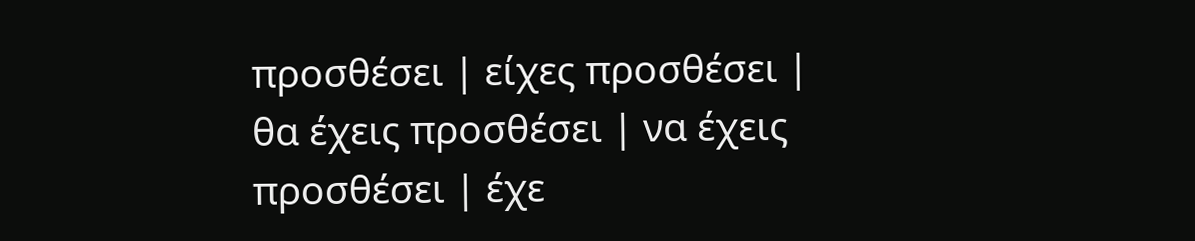προσθέσει | είχες προσθέσει | θα έχεις προσθέσει | να έχεις προσθέσει | έχε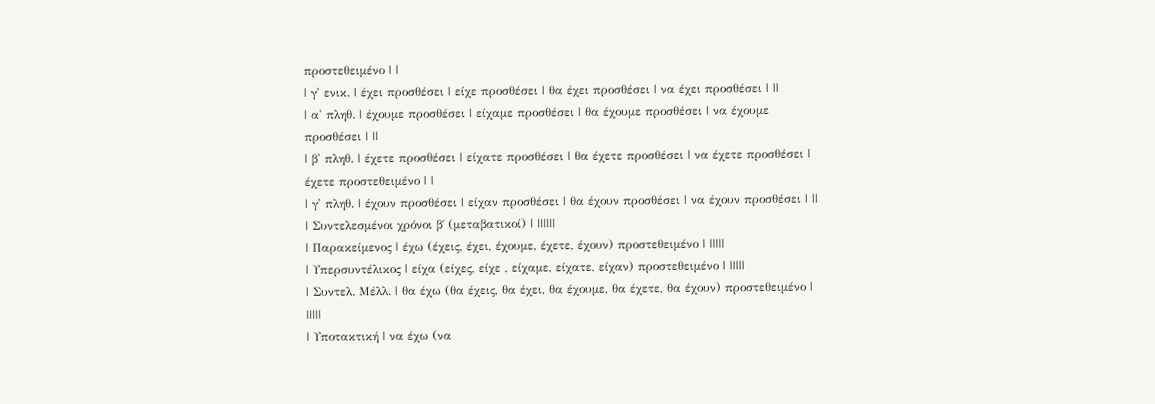προστεθειμένο | |
| γ' ενικ. | έχει προσθέσει | είχε προσθέσει | θα έχει προσθέσει | να έχει προσθέσει | ||
| α' πληθ. | έχουμε προσθέσει | είχαμε προσθέσει | θα έχουμε προσθέσει | να έχουμε προσθέσει | ||
| β' πληθ. | έχετε προσθέσει | είχατε προσθέσει | θα έχετε προσθέσει | να έχετε προσθέσει | έχετε προστεθειμένο | |
| γ' πληθ. | έχουν προσθέσει | είχαν προσθέσει | θα έχουν προσθέσει | να έχουν προσθέσει | ||
| Συντελεσμένοι χρόνοι β΄ (μεταβατικοί) | ||||||
| Παρακείμενος | έχω (έχεις, έχει, έχουμε, έχετε, έχουν) προστεθειμένο | |||||
| Υπερσυντέλικος | είχα (είχες, είχε , είχαμε, είχατε, είχαν) προστεθειμένο | |||||
| Συντελ. Μέλλ. | θα έχω (θα έχεις, θα έχει, θα έχουμε, θα έχετε, θα έχουν) προστεθειμένο | |||||
| Υποτακτική | να έχω (να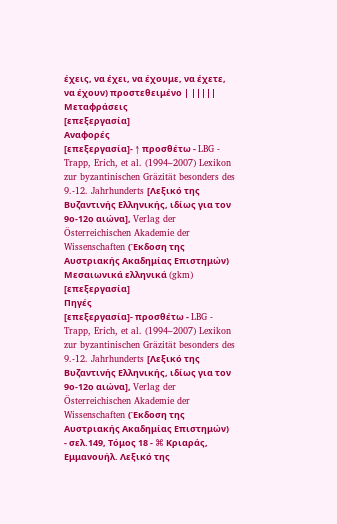έχεις, να έχει, να έχουμε, να έχετε, να έχουν) προστεθειμένο | |||||
Μεταφράσεις
[επεξεργασία]
Αναφορές
[επεξεργασία]- ↑ προσθέτω - LBG - Trapp, Erich, et al. (1994–2007) Lexikon zur byzantinischen Gräzität besonders des 9.-12. Jahrhunderts [Λεξικό της Βυζαντινής Ελληνικής, ιδίως για τον 9ο-12ο αιώνα], Verlag der Österreichischen Akademie der Wissenschaften (Έκδοση της Αυστριακής Ακαδημίας Επιστημών)
Μεσαιωνικά ελληνικά (gkm)
[επεξεργασία]
Πηγές
[επεξεργασία]- προσθέτω - LBG - Trapp, Erich, et al. (1994–2007) Lexikon zur byzantinischen Gräzität besonders des 9.-12. Jahrhunderts [Λεξικό της Βυζαντινής Ελληνικής, ιδίως για τον 9ο-12ο αιώνα], Verlag der Österreichischen Akademie der Wissenschaften (Έκδοση της Αυστριακής Ακαδημίας Επιστημών)
- σελ.149, Τόμος 18 - ⌘ Κριαράς, Εμμανουήλ. Λεξικό της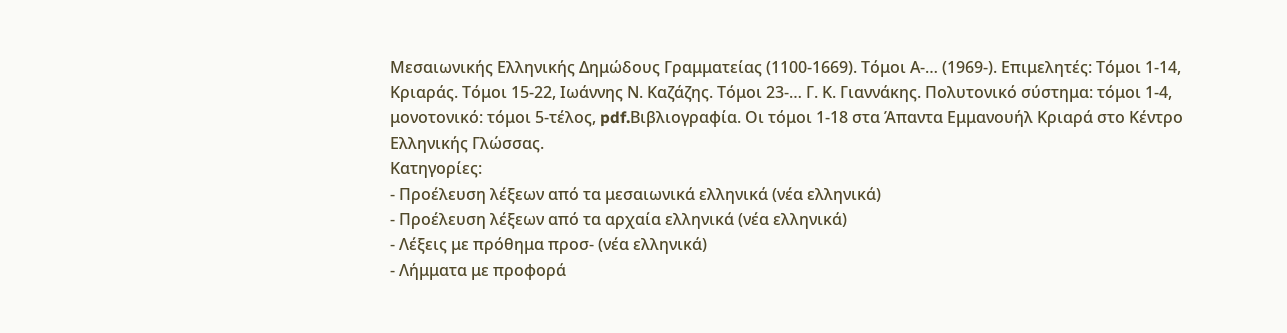Μεσαιωνικής Ελληνικής Δημώδους Γραμματείας (1100-1669). Τόμοι Α-… (1969-). Επιμελητές: Τόμοι 1-14, Κριαράς. Τόμοι 15-22, Ιωάννης Ν. Καζάζης. Τόμοι 23-… Γ. Κ. Γιαννάκης. Πολυτονικό σύστημα: τόμοι 1-4, μονοτονικό: τόμοι 5-τέλος, pdf.Βιβλιογραφία. Οι τόμοι 1-18 στα Άπαντα Εμμανουήλ Κριαρά στο Κέντρο Ελληνικής Γλώσσας.
Κατηγορίες:
- Προέλευση λέξεων από τα μεσαιωνικά ελληνικά (νέα ελληνικά)
- Προέλευση λέξεων από τα αρχαία ελληνικά (νέα ελληνικά)
- Λέξεις με πρόθημα προσ- (νέα ελληνικά)
- Λήμματα με προφορά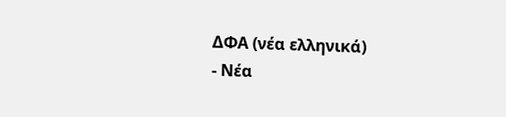ΔΦΑ (νέα ελληνικά)
- Νέα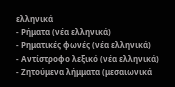ελληνικά
- Ρήματα (νέα ελληνικά)
- Ρηματικές φωνές (νέα ελληνικά)
- Αντίστροφο λεξικό (νέα ελληνικά)
- Ζητούμενα λήμματα (μεσαιωνικά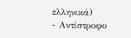ελληνικά)
- Αντίστροφο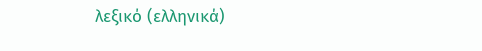λεξικό (ελληνικά)